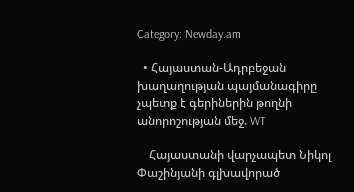Category: Newday.am

  • Հայաստան-Ադրբեջան խաղաղության պայմանագիրը չպետք է գերիներին թողնի անորոշության մեջ. WT

    Հայաստանի վարչապետ Նիկոլ Փաշինյանի գլխավորած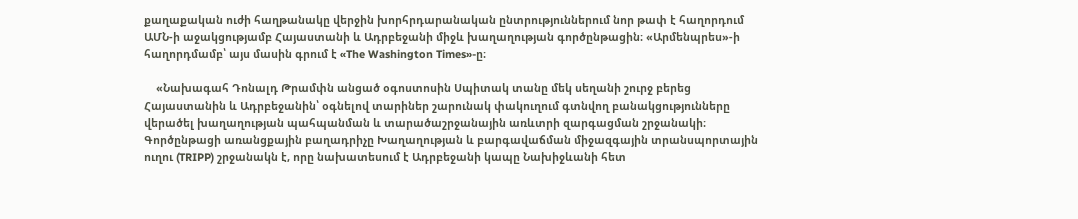քաղաքական ուժի հաղթանակը վերջին խորհրդարանական ընտրություններում նոր թափ է հաղորդում ԱՄՆ-ի աջակցությամբ Հայաստանի և Ադրբեջանի միջև խաղաղության գործընթացին։ «Արմենպրես»-ի հաղորդմամբ՝ այս մասին գրում է «The Washington Times»-ը։

    «Նախագահ Դոնալդ Թրամփն անցած օգոստոսին Սպիտակ տանը մեկ սեղանի շուրջ բերեց Հայաստանին և Ադրբեջանին՝ օգնելով տարիներ շարունակ փակուղում գտնվող բանակցությունները վերածել խաղաղության պահպանման և տարածաշրջանային առևտրի զարգացման շրջանակի։ Գործընթացի առանցքային բաղադրիչը Խաղաղության և բարգավաճման միջազգային տրանսպորտային ուղու (TRIPP) շրջանակն է, որը նախատեսում է Ադրբեջանի կապը Նախիջևանի հետ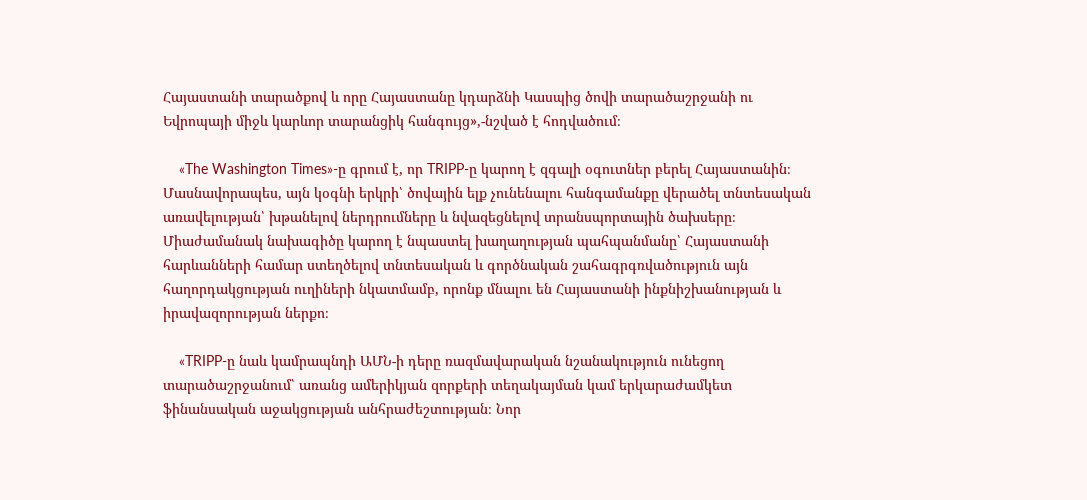Հայաստանի տարածքով և որը Հայաստանը կդարձնի Կասպից ծովի տարածաշրջանի ու Եվրոպայի միջև կարևոր տարանցիկ հանգույց»,-նշված է հոդվածում։

    «The Washington Times»-ը գրում է, որ TRIPP-ը կարող է զգալի օգուտներ բերել Հայաստանին։ Մասնավորապես, այն կօգնի երկրի՝ ծովային ելք չունենալու հանգամանքը վերածել տնտեսական առավելության՝ խթանելով ներդրումները և նվազեցնելով տրանսպորտային ծախսերը։ Միաժամանակ նախագիծը կարող է նպաստել խաղաղության պահպանմանը՝ Հայաստանի հարևանների համար ստեղծելով տնտեսական և գործնական շահագրգռվածություն այն հաղորդակցության ուղիների նկատմամբ, որոնք մնալու են Հայաստանի ինքնիշխանության և իրավազորության ներքո։

    «TRIPP-ը նաև կամրապնդի ԱՄՆ-ի դերը ռազմավարական նշանակություն ունեցող տարածաշրջանում՝ առանց ամերիկյան զորքերի տեղակայման կամ երկարաժամկետ ֆինանսական աջակցության անհրաժեշտության։ Նոր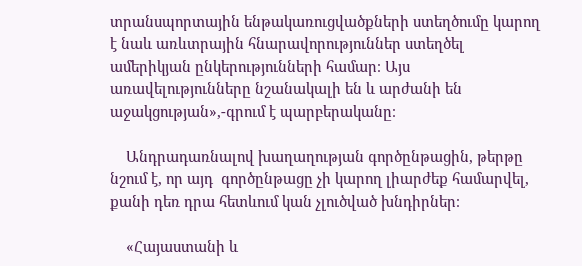տրանսպորտային ենթակառուցվածքների ստեղծումը կարող է նաև առևտրային հնարավորություններ ստեղծել ամերիկյան ընկերությունների համար։ Այս առավելությունները նշանակալի են և արժանի են աջակցության»,-գրում է պարբերականը։

    Անդրադառնալով խաղաղության գործընթացին, թերթը նշում է, որ այդ  գործընթացը չի կարող լիարժեք համարվել, քանի դեռ դրա հետևում կան չլուծված խնդիրներ։

    «Հայաստանի և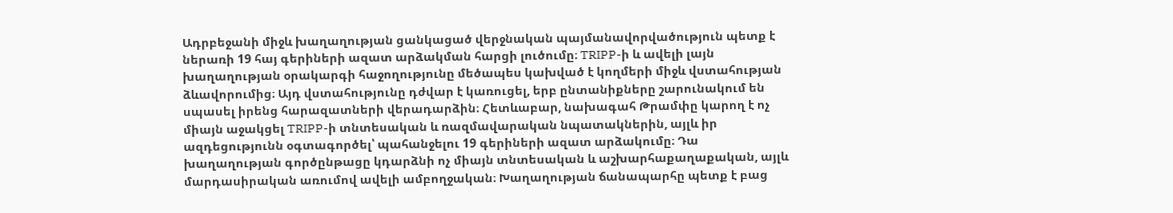Ադրբեջանի միջև խաղաղության ցանկացած վերջնական պայմանավորվածություն պետք է ներառի 19 հայ գերիների ազատ արձակման հարցի լուծումը։ TRIPP-ի և ավելի լայն խաղաղության օրակարգի հաջողությունը մեծապես կախված է կողմերի միջև վստահության ձևավորումից։ Այդ վստահությունը դժվար է կառուցել, երբ ընտանիքները շարունակում են սպասել իրենց հարազատների վերադարձին։ Հետևաբար, նախագահ Թրամփը կարող է ոչ միայն աջակցել TRIPP-ի տնտեսական և ռազմավարական նպատակներին, այլև իր ազդեցությունն օգտագործել՝ պահանջելու 19 գերիների ազատ արձակումը։ Դա խաղաղության գործընթացը կդարձնի ոչ միայն տնտեսական և աշխարհաքաղաքական, այլև մարդասիրական առումով ավելի ամբողջական։ Խաղաղության ճանապարհը պետք է բաց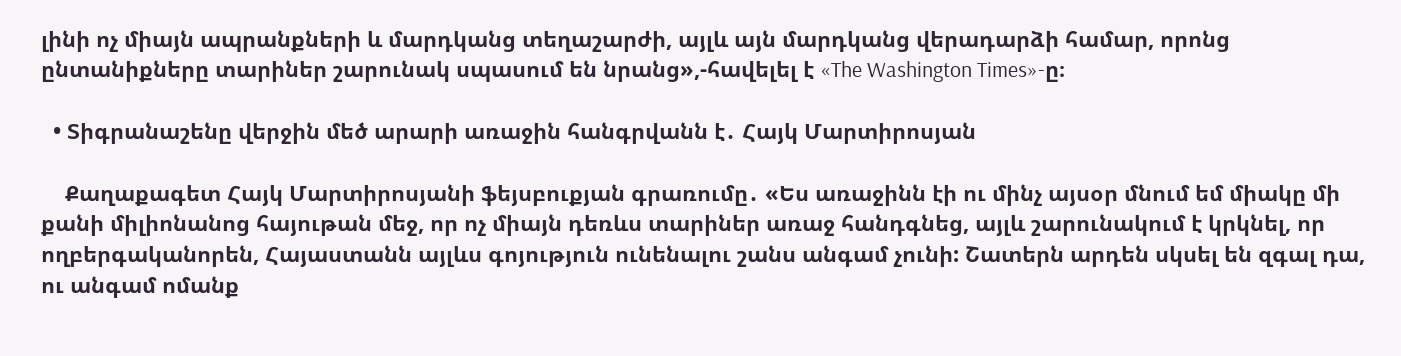լինի ոչ միայն ապրանքների և մարդկանց տեղաշարժի, այլև այն մարդկանց վերադարձի համար, որոնց ընտանիքները տարիներ շարունակ սպասում են նրանց»,-հավելել է «The Washington Times»-ը։

  • Տիգրանաշենը վերջին մեծ արարի առաջին հանգրվանն է․ Հայկ Մարտիրոսյան

    Քաղաքագետ Հայկ Մարտիրոսյանի ֆեյսբուքյան գրառումը․ «Ես առաջինն էի ու մինչ այսօր մնում եմ միակը մի քանի միլիոնանոց հայութան մեջ, որ ոչ միայն դեռևս տարիներ առաջ հանդգնեց, այլև շարունակում է կրկնել, որ ողբերգականորեն, Հայաստանն այլևս գոյություն ունենալու շանս անգամ չունի: Շատերն արդեն սկսել են զգալ դա, ու անգամ ոմանք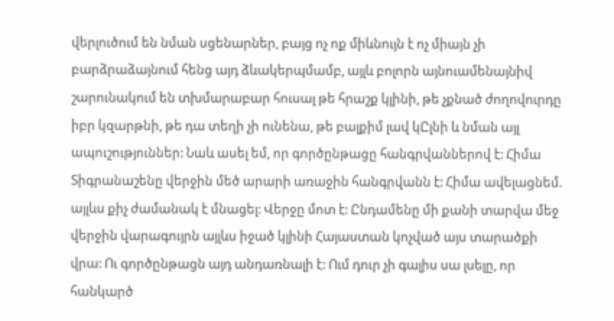վերլուծում են նման սցենարներ, բայց ոչ ոք միևնույն է ոչ միայն չի բարձրաձայնում հենց այդ ձևակերպմամբ, այլև բոլորն այնուամենայնիվ շարունակում են տխմարաբար հուսալ թե հրաշք կլինի, թե չքնած ժողովուրդը իբր կզարթնի, թե դա տեղի չի ունենա, թե բալքիմ լավ կԸլնի և նման այլ ապուշություններ: Նաև ասել եմ, որ գործընթացը հանգրվաններով է: Հիմա Տիգրանաշենը վերջին մեծ արարի առաջին հանգրվանն է: Հիմա ավելացնեմ. այլևս քիչ ժամանակ է մնացել: Վերջը մոտ է: Ընդամենը մի քանի տարվա մեջ վերջին վարագույրն այլևս իջած կլինի Հայաստան կոչված այս տարածքի վրա: Ու գործընթացն այդ անդառնալի է: Ում դուր չի գալիս սա լսելը, որ հանկարծ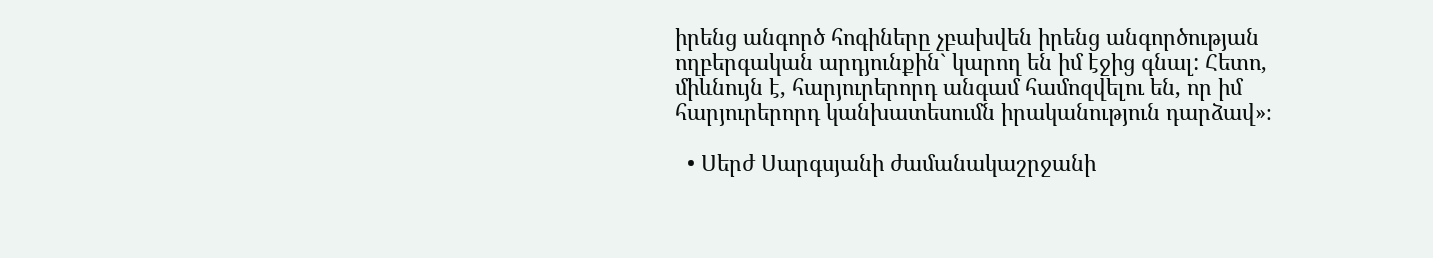իրենց անգործ հոգիները չբախվեն իրենց անգործության ողբերգական արդյունքին` կարող են իմ էջից գնալ: Հետո, միևնույն է, հարյուրերորդ անգամ համոզվելու են, որ իմ հարյուրերորդ կանխատեսումն իրականություն դարձավ»։

  • Սերժ Սարգսյանի ժամանակաշրջանի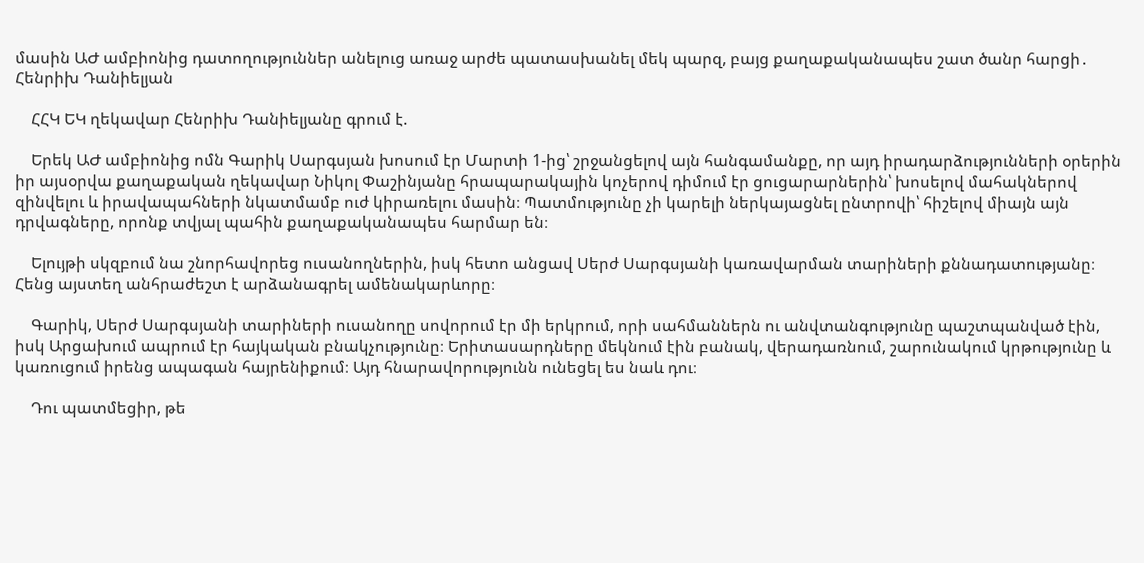մասին ԱԺ ամբիոնից դատողություններ անելուց առաջ արժե պատասխանել մեկ պարզ, բայց քաղաքականապես շատ ծանր հարցի․ Հենրիխ Դանիելյան

    ՀՀԿ ԵԿ ղեկավար Հենրիխ Դանիելյանը գրում է.

    Երեկ ԱԺ ամբիոնից ոմն Գարիկ Սարգսյան խոսում էր Մարտի 1-ից՝ շրջանցելով այն հանգամանքը, որ այդ իրադարձությունների օրերին իր այսօրվա քաղաքական ղեկավար Նիկոլ Փաշինյանը հրապարակային կոչերով դիմում էր ցուցարարներին՝ խոսելով մահակներով զինվելու և իրավապահների նկատմամբ ուժ կիրառելու մասին։ Պատմությունը չի կարելի ներկայացնել ընտրովի՝ հիշելով միայն այն դրվագները, որոնք տվյալ պահին քաղաքականապես հարմար են։

    Ելույթի սկզբում նա շնորհավորեց ուսանողներին, իսկ հետո անցավ Սերժ Սարգսյանի կառավարման տարիների քննադատությանը։ Հենց այստեղ անհրաժեշտ է արձանագրել ամենակարևորը։

    Գարիկ, Սերժ Սարգսյանի տարիների ուսանողը սովորում էր մի երկրում, որի սահմաններն ու անվտանգությունը պաշտպանված էին, իսկ Արցախում ապրում էր հայկական բնակչությունը։ Երիտասարդները մեկնում էին բանակ, վերադառնում, շարունակում կրթությունը և կառուցում իրենց ապագան հայրենիքում։ Այդ հնարավորությունն ունեցել ես նաև դու։

    Դու պատմեցիր, թե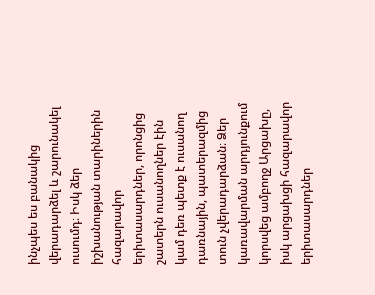ինչպես ես բանակից վերադարձել և շարունակել ուսումդ։ Իսկ ձեր իշխանության տարիներին հազարավոր երիտասարդներ, որոնցից շատերն ուսանողներ էին կամ դեռ պետք է ուսանող դառնային, պատերազմից տուն չվերադարձան։ Ձեր կառավարման արդյունքում կորսվեց ամբողջ Արցախը, իսկ արցախցի հազարավոր երիտասարդներ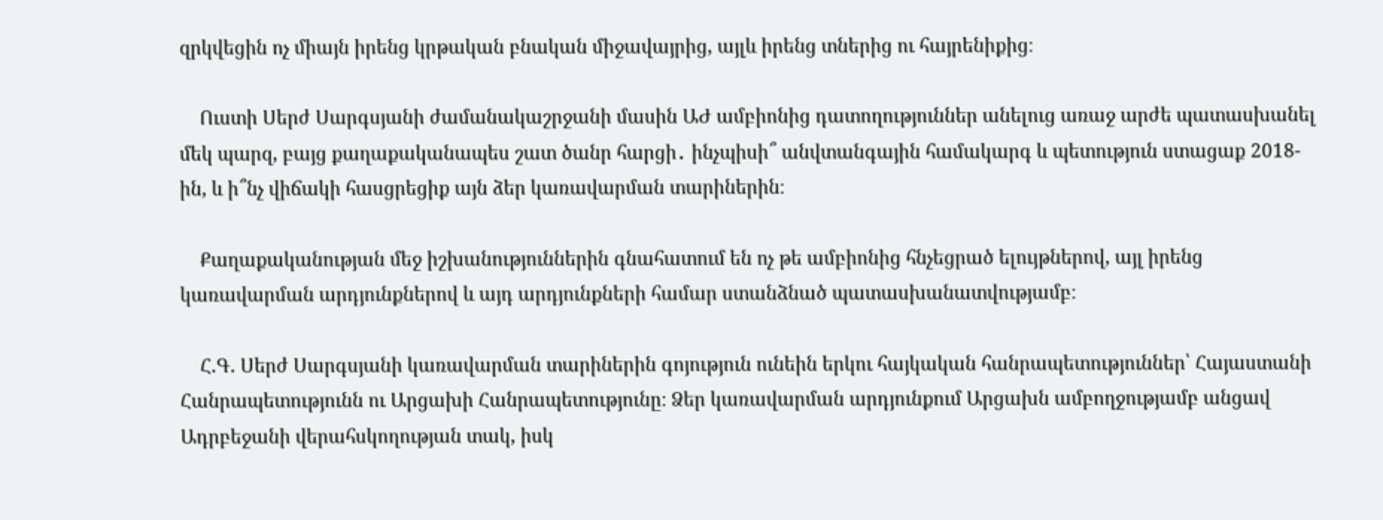զրկվեցին ոչ միայն իրենց կրթական բնական միջավայրից, այլև իրենց տներից ու հայրենիքից։

    Ուստի Սերժ Սարգսյանի ժամանակաշրջանի մասին ԱԺ ամբիոնից դատողություններ անելուց առաջ արժե պատասխանել մեկ պարզ, բայց քաղաքականապես շատ ծանր հարցի․ ինչպիսի՞ անվտանգային համակարգ և պետություն ստացաք 2018-ին, և ի՞նչ վիճակի հասցրեցիք այն ձեր կառավարման տարիներին։

    Քաղաքականության մեջ իշխանություններին գնահատում են ոչ թե ամբիոնից հնչեցրած ելույթներով, այլ իրենց կառավարման արդյունքներով և այդ արդյունքների համար ստանձնած պատասխանատվությամբ։

    Հ.Գ. Սերժ Սարգսյանի կառավարման տարիներին գոյություն ունեին երկու հայկական հանրապետություններ՝ Հայաստանի Հանրապետությունն ու Արցախի Հանրապետությունը։ Ձեր կառավարման արդյունքում Արցախն ամբողջությամբ անցավ Ադրբեջանի վերահսկողության տակ, իսկ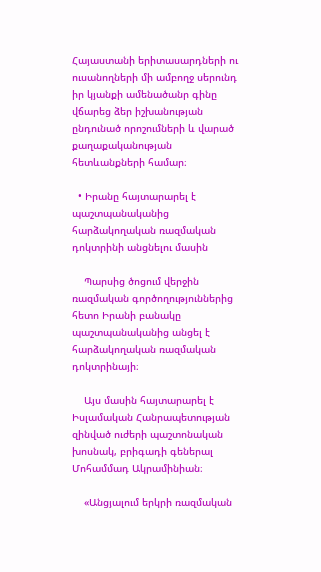Հայաստանի երիտասարդների ու ուսանողների մի ամբողջ սերունդ իր կյանքի ամենածանր գինը վճարեց ձեր իշխանության ընդունած որոշումների և վարած քաղաքականության հետևանքների համար։

  • Իրանը հայտարարել է պաշտպանականից հարձակողական ռազմական դոկտրինի անցնելու մասին

    Պարսից ծոցում վերջին ռազմական գործողություններից հետո Իրանի բանակը պաշտպանականից անցել է հարձակողական ռազմական դոկտրինայի։

    Այս մասին հայտարարել է Իսլամական Հանրապետության զինված ուժերի պաշտոնական խոսնակ, բրիգադի գեներալ Մոհամմադ Ակրամինիան։

    «Անցյալում երկրի ռազմական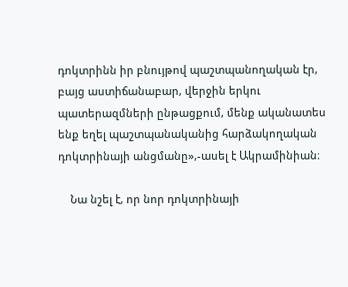դոկտրինն իր բնույթով պաշտպանողական էր, բայց աստիճանաբար, վերջին երկու պատերազմների ընթացքում, մենք ականատես ենք եղել պաշտպանականից հարձակողական դոկտրինայի անցմանը»,-ասել է Ակրամինիան։

    Նա նշել է, որ նոր դոկտրինայի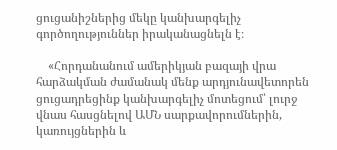ցուցանիշներից մեկը կանխարգելիչ գործողություններ իրականացնելն է։

    «Հորդանանում ամերիկյան բազայի վրա հարձակման ժամանակ մենք արդյունավետորեն ցուցադրեցինք կանխարգելիչ մոտեցում՝ լուրջ վնաս հասցնելով ԱՄՆ սարքավորումներին, կառույցներին և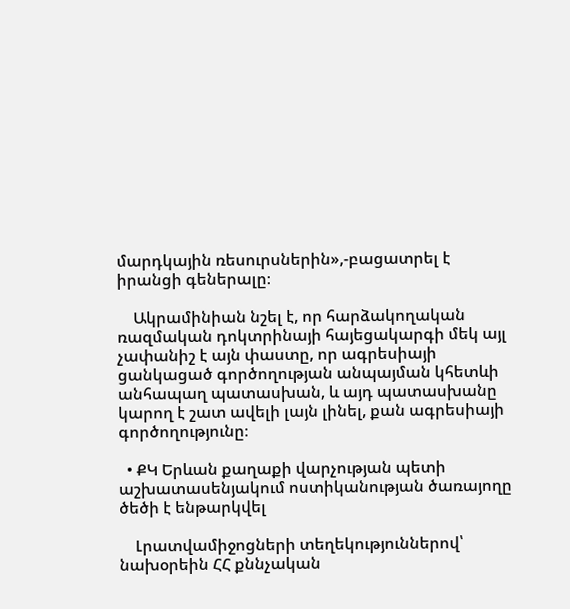մարդկային ռեսուրսներին»,-բացատրել է իրանցի գեներալը։

    Ակրամինիան նշել է, որ հարձակողական ռազմական դոկտրինայի հայեցակարգի մեկ այլ չափանիշ է այն փաստը, որ ագրեսիայի ցանկացած գործողության անպայման կհետևի անհապաղ պատասխան, և այդ պատասխանը կարող է շատ ավելի լայն լինել, քան ագրեսիայի գործողությունը։

  • ՔԿ Երևան քաղաքի վարչության պետի աշխատասենյակում ոստիկանության ծառայողը ծեծի է ենթարկվել

    Լրատվամիջոցների տեղեկություններով՝ նախօրեին ՀՀ քննչական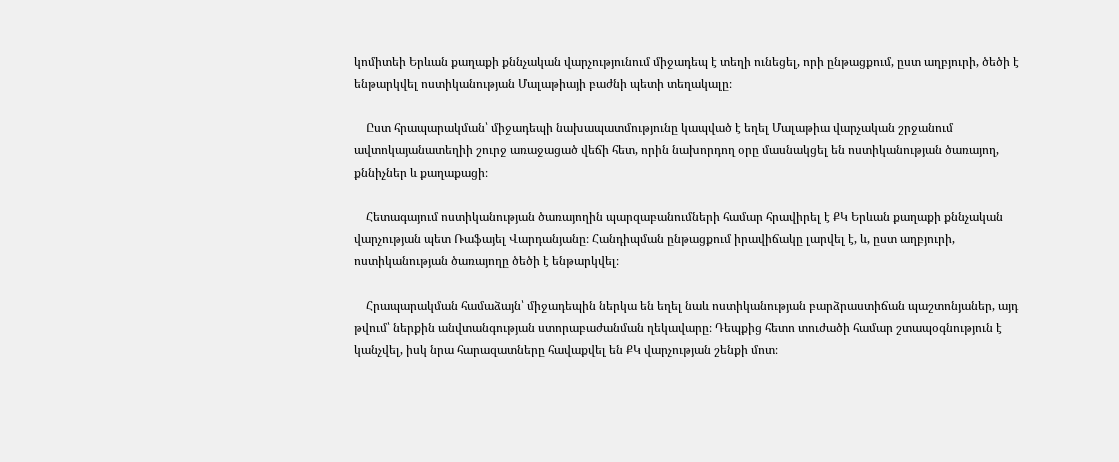կոմիտեի Երևան քաղաքի քննչական վարչությունում միջադեպ է տեղի ունեցել, որի ընթացքում, ըստ աղբյուրի, ծեծի է ենթարկվել ոստիկանության Մալաթիայի բաժնի պետի տեղակալը։

    Ըստ հրապարակման՝ միջադեպի նախապատմությունը կապված է եղել Մալաթիա վարչական շրջանում ավտոկայանատեղիի շուրջ առաջացած վեճի հետ, որին նախորդող օրը մասնակցել են ոստիկանության ծառայող, քննիչներ և քաղաքացի։

    Հետագայում ոստիկանության ծառայողին պարզաբանումների համար հրավիրել է ՔԿ Երևան քաղաքի քննչական վարչության պետ Ռաֆայել Վարդանյանը։ Հանդիպման ընթացքում իրավիճակը լարվել է, և, ըստ աղբյուրի, ոստիկանության ծառայողը ծեծի է ենթարկվել։

    Հրապարակման համաձայն՝ միջադեպին ներկա են եղել նաև ոստիկանության բարձրաստիճան պաշտոնյաներ, այդ թվում՝ ներքին անվտանգության ստորաբաժանման ղեկավարը։ Դեպքից հետո տուժածի համար շտապօգնություն է կանչվել, իսկ նրա հարազատները հավաքվել են ՔԿ վարչության շենքի մոտ։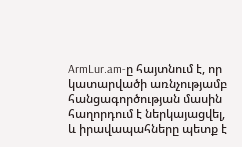ArmLur.am-ը հայտնում է, որ կատարվածի առնչությամբ հանցագործության մասին հաղորդում է ներկայացվել, և իրավապահները պետք է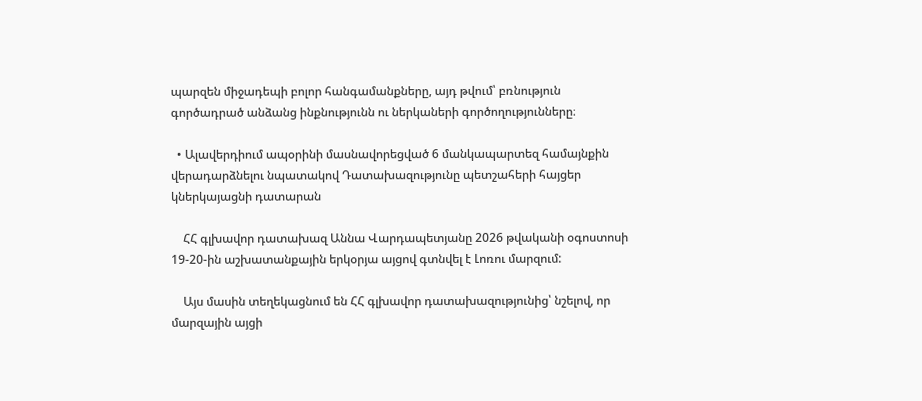պարզեն միջադեպի բոլոր հանգամանքները, այդ թվում՝ բռնություն գործադրած անձանց ինքնությունն ու ներկաների գործողությունները։

  • Ալավերդիում ապօրինի մասնավորեցված 6 մանկապարտեզ համայնքին վերադարձնելու նպատակով Դատախազությունը պետշահերի հայցեր կներկայացնի դատարան

    ՀՀ գլխավոր դատախազ Աննա Վարդապետյանը 2026 թվականի օգոստոսի 19-20-ին աշխատանքային երկօրյա այցով գտնվել է Լոռու մարզում:

    Այս մասին տեղեկացնում են ՀՀ գլխավոր դատախազությունից՝ նշելով, որ մարզային այցի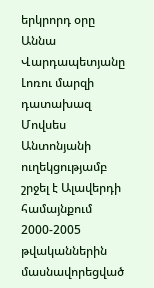երկրորդ օրը Աննա Վարդապետյանը Լոռու մարզի դատախազ Մովսես Անտոնյանի ուղեկցությամբ շրջել է Ալավերդի համայնքում 2000-2005 թվականներին մասնավորեցված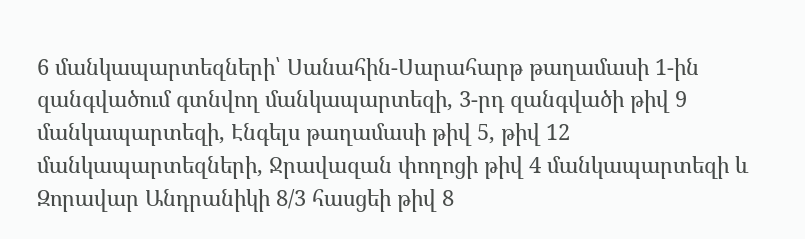6 մանկապարտեզների՝ Սանահին-Սարահարթ թաղամասի 1-ին զանգվածում գտնվող մանկապարտեզի, 3-րդ զանգվածի թիվ 9 մանկապարտեզի, Էնգելս թաղամասի թիվ 5, թիվ 12 մանկապարտեզների, Ջրավազան փողոցի թիվ 4 մանկապարտեզի և Զորավար Անդրանիկի 8/3 հասցեի թիվ 8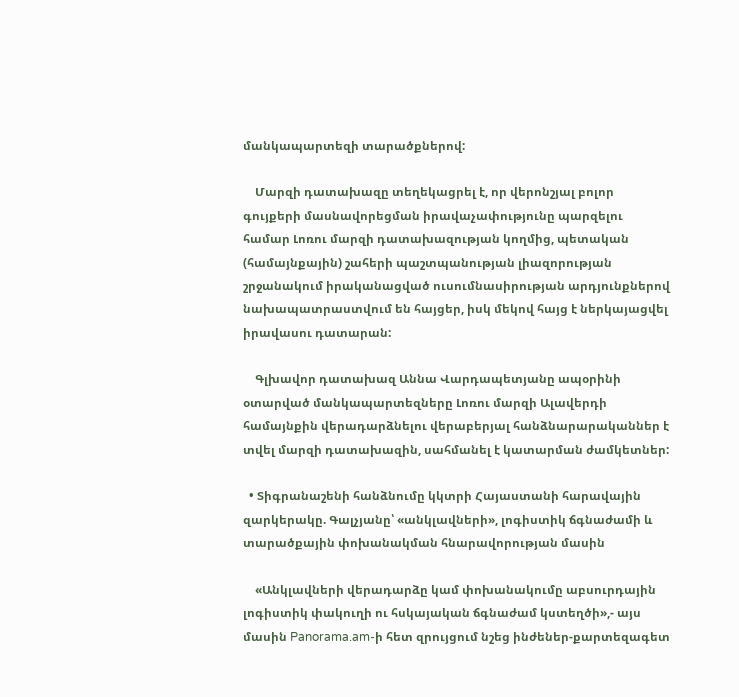մանկապարտեզի տարածքներով:

    Մարզի դատախազը տեղեկացրել է, որ վերոնշյալ բոլոր գույքերի մասնավորեցման իրավաչափությունը պարզելու համար Լոռու մարզի դատախազության կողմից, պետական (համայնքային) շահերի պաշտպանության լիազորության շրջանակում իրականացված ուսումնասիրության արդյունքներով նախապատրաստվում են հայցեր, իսկ մեկով հայց է ներկայացվել իրավասու դատարան:

    Գլխավոր դատախազ Աննա Վարդապետյանը ապօրինի օտարված մանկապարտեզները Լոռու մարզի Ալավերդի համայնքին վերադարձնելու վերաբերյալ հանձնարարականներ է տվել մարզի դատախազին, սահմանել է կատարման ժամկետներ:

  • Տիգրանաշենի հանձնումը կկտրի Հայաստանի հարավային զարկերակը. Գալչյանը՝ «անկլավների», լոգիստիկ ճգնաժամի և տարածքային փոխանակման հնարավորության մասին

    «Անկլավների վերադարձը կամ փոխանակումը աբսուրդային լոգիստիկ փակուղի ու հսկայական ճգնաժամ կստեղծի»,- այս մասին Panorama.am-ի հետ զրույցում նշեց ինժեներ-քարտեզագետ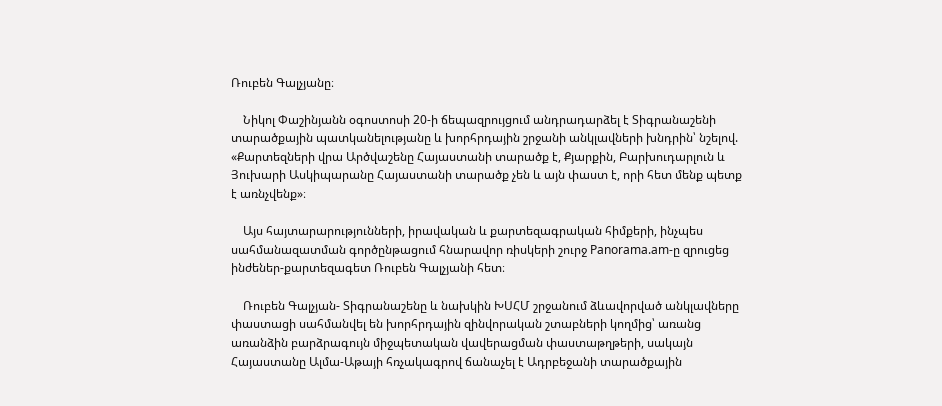Ռուբեն Գալչյանը։

    Նիկոլ Փաշինյանն օգոստոսի 20-ի ճեպազրույցում անդրադարձել է Տիգրանաշենի տարածքային պատկանելությանը և խորհրդային շրջանի անկլավների խնդրին՝ նշելով. «Քարտեզների վրա Արծվաշենը Հայաստանի տարածք է, Քյարքին, Բարխուդարլուն և Յուխարի Ասկիպարանը Հայաստանի տարածք չեն և այն փաստ է, որի հետ մենք պետք է առնչվենք»։

    Այս հայտարարությունների, իրավական և քարտեզագրական հիմքերի, ինչպես սահմանազատման գործընթացում հնարավոր ռիսկերի շուրջ Panorama.am-ը զրուցեց ինժեներ-քարտեզագետ Ռուբեն Գալչյանի հետ։

    Ռուբեն Գալչյան- Տիգրանաշենը և նախկին ԽՍՀՄ շրջանում ձևավորված անկլավները փաստացի սահմանվել են խորհրդային զինվորական շտաբների կողմից՝ առանց առանձին բարձրագույն միջպետական վավերացման փաստաթղթերի, սակայն Հայաստանը Ալմա-Աթայի հռչակագրով ճանաչել է Ադրբեջանի տարածքային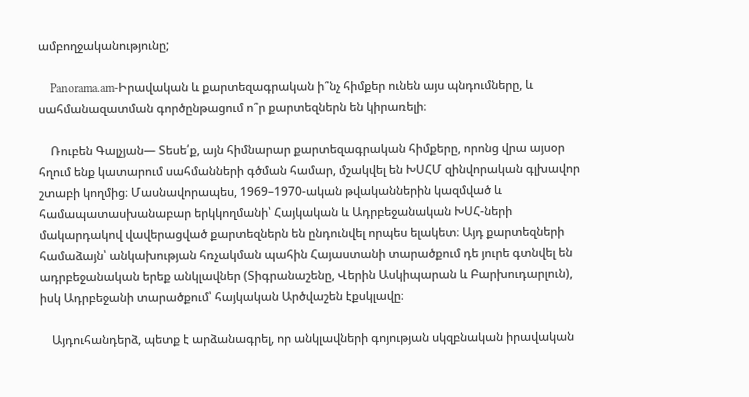ամբողջականությունը;

    Panorama.am-Իրավական և քարտեզագրական ի՞նչ հիմքեր ունեն այս պնդումները, և սահմանազատման գործընթացում ո՞ր քարտեզներն են կիրառելի։

    Ռուբեն Գալչյան— Տեսե՛ք, այն հիմնարար քարտեզագրական հիմքերը, որոնց վրա այսօր հղում ենք կատարում սահմանների գծման համար, մշակվել են ԽՍՀՄ զինվորական գլխավոր շտաբի կողմից։ Մասնավորապես, 1969–1970-ական թվականներին կազմված և համապատասխանաբար երկկողմանի՝ Հայկական և Ադրբեջանական ԽՍՀ-ների մակարդակով վավերացված քարտեզներն են ընդունվել որպես ելակետ։ Այդ քարտեզների համաձայն՝ անկախության հռչակման պահին Հայաստանի տարածքում դե յուրե գտնվել են ադրբեջանական երեք անկլավներ (Տիգրանաշենը, Վերին Ասկիպարան և Բարխուդարլուն), իսկ Ադրբեջանի տարածքում՝ հայկական Արծվաշեն էքսկլավը։

    Այդուհանդերձ, պետք է արձանագրել, որ անկլավների գոյության սկզբնական իրավական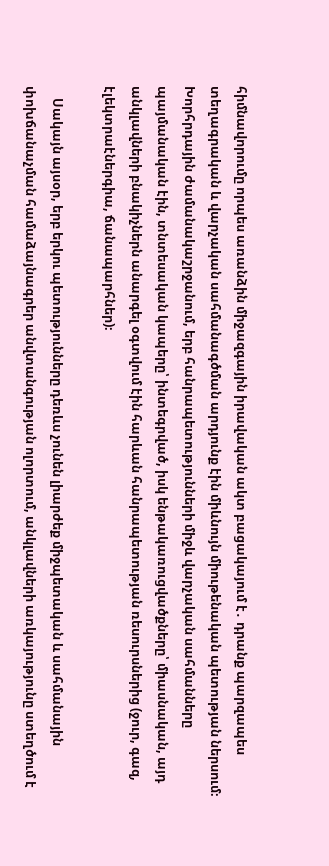հիմնավորումը որպես առանձին միջազգային իրավական ակտ բացակայում է․ դրանք պարզապես տեղագրական և վարչական սահմանագծման արդյունք էին միևնույն միութենական պետության ներսում։ Խորհրդային ժամանակաշրջանում, երբ հանրապետությունների միջև վարչական սահմանները պայմանական էին, տնտեսական կապերը՝ ինտեգրված, իսկ ենթակառուցվածքները՝ միասնական, այդ անկլավների բնակիչներն անարգել օգտվում էին հարևան հանրապետության ռեսուրսներից (ջուր, գազ, էլեկտրաէներգիա, ճանապարհներ)։

    Սակայն այսօր, երբ երկու պետությունները դեռևս չունեն լիարժեք միջպետական և սահմանային փոխճանաչման համաձայնագրեր անվտանգության ոլորտում, անկլավների առկայությունը ստեղծում է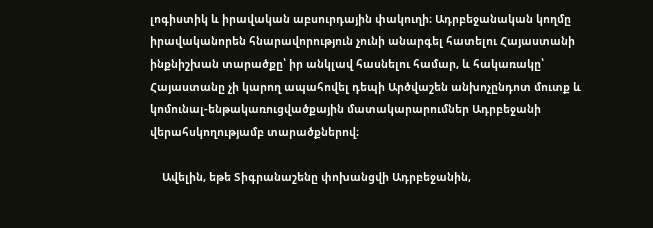լոգիստիկ և իրավական աբսուրդային փակուղի։ Ադրբեջանական կողմը իրավականորեն հնարավորություն չունի անարգել հատելու Հայաստանի ինքնիշխան տարածքը՝ իր անկլավ հասնելու համար, և հակառակը՝ Հայաստանը չի կարող ապահովել դեպի Արծվաշեն անխոչընդոտ մուտք և կոմունալ-ենթակառուցվածքային մատակարարումներ Ադրբեջանի վերահսկողությամբ տարածքներով։

    Ավելին, եթե Տիգրանաշենը փոխանցվի Ադրբեջանին,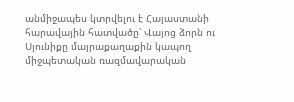անմիջապես կտրվելու է Հայաստանի հարավային հատվածը՝ Վայոց ձորն ու Սյունիքը մայրաքաղաքին կապող միջպետական ռազմավարական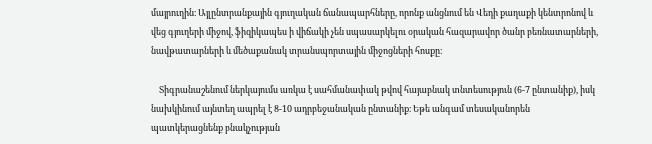մայրուղին։ Այլընտրանքային գյուղական ճանապարհները, որոնք անցնում են Վեդի քաղաքի կենտրոնով և վեց գյուղերի միջով, ֆիզիկապես ի վիճակի չեն սպասարկելու օրական հազարավոր ծանր բեռնատարների, նավթատարների և մեծաքանակ տրանսպորտային միջոցների հոսքը։

    Տիգրանաշենում ներկայումս առկա է սահմանափակ թվով հայաբնակ տնտեսություն (6-7 ընտանիք), իսկ նախկինում այնտեղ ապրել է 8-10 ադրբեջանական ընտանիք։ Եթե անգամ տեսականորեն պատկերացնենք բնակչության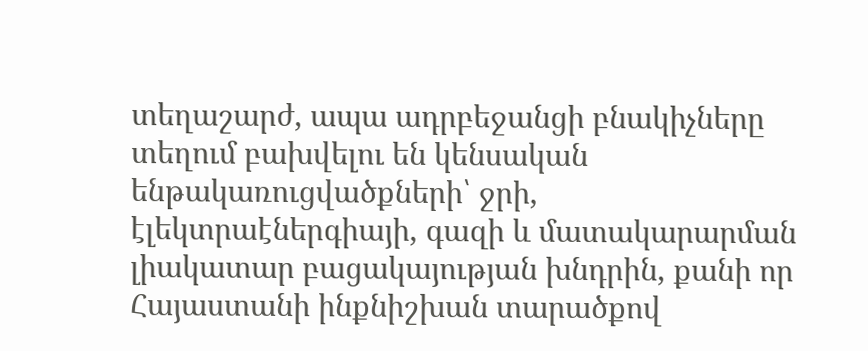տեղաշարժ, ապա ադրբեջանցի բնակիչները տեղում բախվելու են կենսական ենթակառուցվածքների՝ ջրի, էլեկտրաէներգիայի, գազի և մատակարարման լիակատար բացակայության խնդրին, քանի որ Հայաստանի ինքնիշխան տարածքով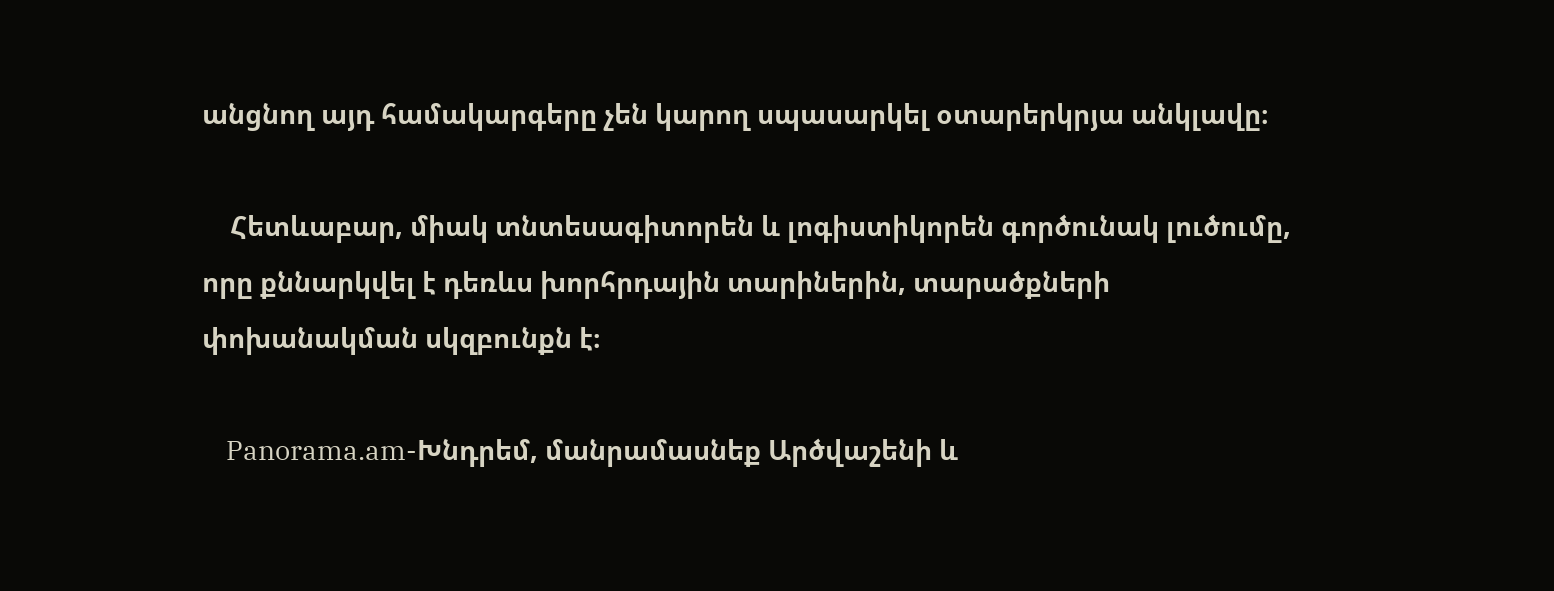անցնող այդ համակարգերը չեն կարող սպասարկել օտարերկրյա անկլավը։

    Հետևաբար, միակ տնտեսագիտորեն և լոգիստիկորեն գործունակ լուծումը, որը քննարկվել է դեռևս խորհրդային տարիներին, տարածքների փոխանակման սկզբունքն է։

    Panorama.am-Խնդրեմ, մանրամասնեք Արծվաշենի և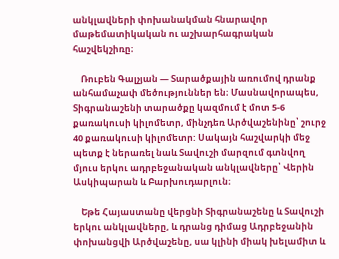անկլավների փոխանակման հնարավոր մաթեմատիկական ու աշխարհագրական հաշվեկշիռը։

    Ռուբեն Գալչյան — Տարածքային առումով դրանք անհամաչափ մեծություններ են։ Մասնավորապես, Տիգրանաշենի տարածքը կազմում է մոտ 5-6 քառակուսի կիլոմետր, մինչդեռ Արծվաշենինը՝ շուրջ 40 քառակուսի կիլոմետր: Սակայն հաշվարկի մեջ պետք է ներառել նաև Տավուշի մարզում գտնվող մյուս երկու ադրբեջանական անկլավները՝ Վերին Ասկիպարան և Բարխուդարլուն։

    Եթե Հայաստանը վերցնի Տիգրանաշենը և Տավուշի երկու անկլավները, և դրանց դիմաց Ադրբեջանին փոխանցվի Արծվաշենը, սա կլինի միակ խելամիտ և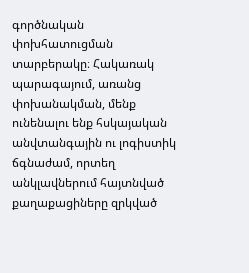գործնական փոխհատուցման տարբերակը։ Հակառակ պարագայում, առանց փոխանակման, մենք ունենալու ենք հսկայական անվտանգային ու լոգիստիկ ճգնաժամ, որտեղ անկլավներում հայտնված քաղաքացիները զրկված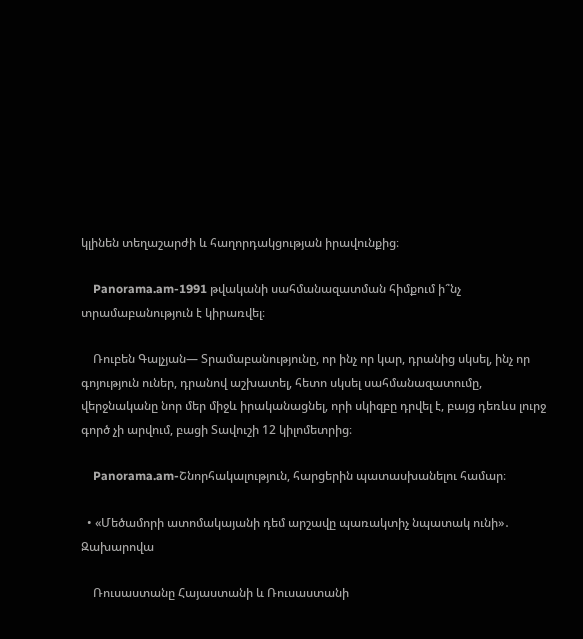կլինեն տեղաշարժի և հաղորդակցության իրավունքից։

    Panorama.am-1991 թվականի սահմանազատման հիմքում ի՞նչ տրամաբանություն է կիրառվել։

    Ռուբեն Գալչյան— Տրամաբանությունը, որ ինչ որ կար, դրանից սկսել, ինչ որ գոյություն ուներ, դրանով աշխատել, հետո սկսել սահմանազատումը, վերջնականը նոր մեր միջև իրականացնել, որի սկիզբը դրվել է, բայց դեռևս լուրջ գործ չի արվում, բացի Տավուշի 12 կիլոմետրից։

    Panorama.am-Շնորհակալություն, հարցերին պատասխանելու համար։

  • «Մեծամորի ատոմակայանի դեմ արշավը պառակտիչ նպատակ ունի»․ Զախարովա

    Ռուսաստանը Հայաստանի և Ռուսաստանի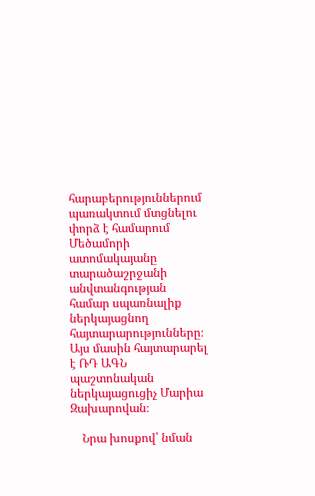հարաբերություններում պառակտում մտցնելու փորձ է համարում Մեծամորի ատոմակայանը տարածաշրջանի անվտանգության համար սպառնալիք ներկայացնող հայտարարությունները։ Այս մասին հայտարարել է ՌԴ ԱԳՆ պաշտոնական ներկայացուցիչ Մարիա Զախարովան։

    Նրա խոսքով՝ նման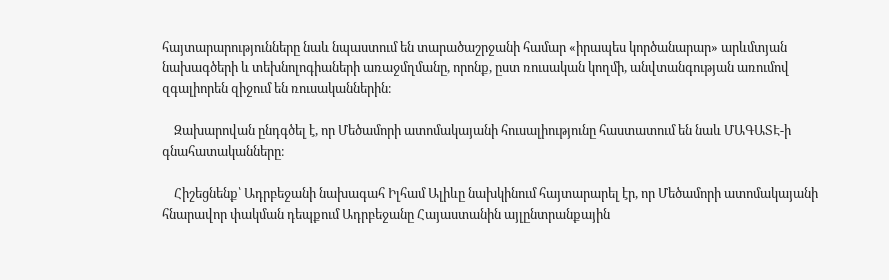հայտարարությունները նաև նպաստում են տարածաշրջանի համար «իրապես կործանարար» արևմտյան նախագծերի և տեխնոլոգիաների առաջմղմանը, որոնք, ըստ ռուսական կողմի, անվտանգության առումով զգալիորեն զիջում են ռուսականներին։

    Զախարովան ընդգծել է, որ Մեծամորի ատոմակայանի հուսալիությունը հաստատում են նաև ՄԱԳԱՏԷ-ի գնահատականները։

    Հիշեցնենք՝ Ադրբեջանի նախագահ Իլհամ Ալիևը նախկինում հայտարարել էր, որ Մեծամորի ատոմակայանի հնարավոր փակման դեպքում Ադրբեջանը Հայաստանին այլընտրանքային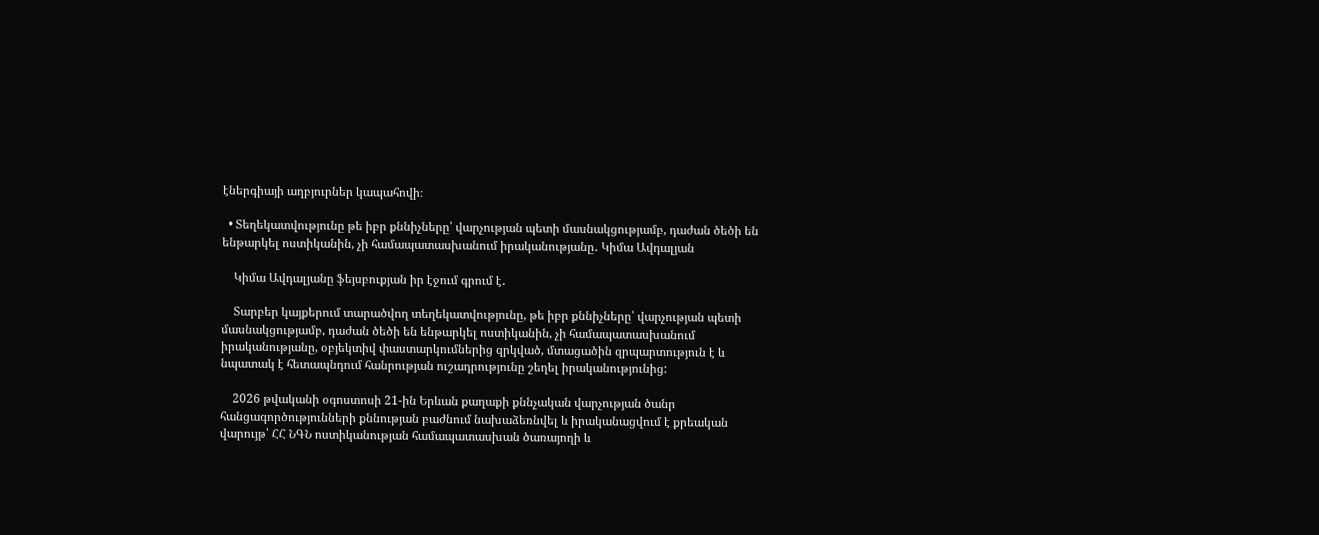էներգիայի աղբյուրներ կապահովի։

  • Տեղեկատվությունը թե իբր քննիչները՝ վարչության պետի մասնակցությամբ, դաժան ծեծի են ենթարկել ոստիկանին, չի համապատասխանում իրականությանը․ Կիմա Ավդալյան

    Կիմա Ավդալյանը ֆեյսբուքյան իր էջում գրում է․

    Տարբեր կայքերում տարածվող տեղեկատվությունը, թե իբր քննիչները՝ վարչության պետի մասնակցությամբ, դաժան ծեծի են ենթարկել ոստիկանին, չի համապատասխանում իրականությանը, օբյեկտիվ փաստարկումներից զրկված, մտացածին զրպարտություն է և նպատակ է հետապնդում հանրության ուշադրությունը շեղել իրականությունից:

    2026 թվականի օգոստոսի 21-ին Երևան քաղաքի քննչական վարչության ծանր հանցագործությունների քննության բաժնում նախաձեռնվել և իրականացվում է քրեական վարույթ՝ ՀՀ ՆԳՆ ոստիկանության համապատասխան ծառայողի և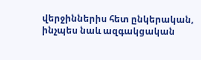վերջիններիս հետ ընկերական, ինչպես նաև ազգակցական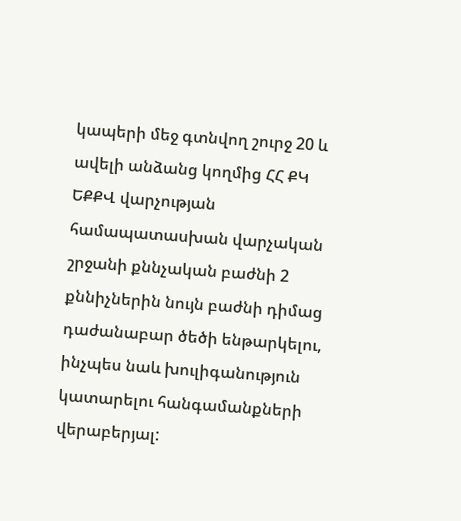կապերի մեջ գտնվող շուրջ 20 և ավելի անձանց կողմից ՀՀ ՔԿ ԵՔՔՎ վարչության համապատասխան վարչական շրջանի քննչական բաժնի 2 քննիչներին նույն բաժնի դիմաց դաժանաբար ծեծի ենթարկելու, ինչպես նաև խուլիգանություն կատարելու հանգամանքների վերաբերյալ: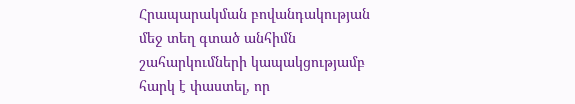Հրապարակման բովանդակության մեջ տեղ գտած անհիմն շահարկումների կապակցությամբ հարկ է փաստել, որ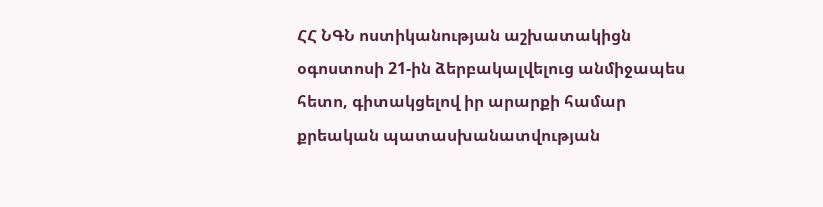ՀՀ ՆԳՆ ոստիկանության աշխատակիցն օգոստոսի 21-ին ձերբակալվելուց անմիջապես հետո, գիտակցելով իր արարքի համար քրեական պատասխանատվության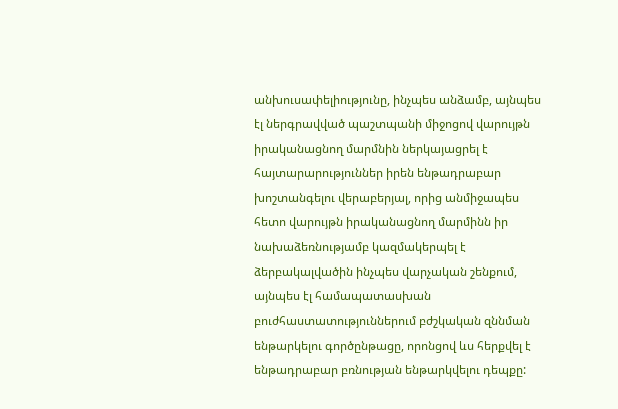անխուսափելիությունը, ինչպես անձամբ, այնպես էլ ներգրավված պաշտպանի միջոցով վարույթն իրականացնող մարմնին ներկայացրել է հայտարարություններ իրեն ենթադրաբար խոշտանգելու վերաբերյալ, որից անմիջապես հետո վարույթն իրականացնող մարմինն իր նախաձեռնությամբ կազմակերպել է ձերբակալվածին ինչպես վարչական շենքում, այնպես էլ համապատասխան բուժհաստատություններում բժշկական զննման ենթարկելու գործընթացը, որոնցով ևս հերքվել է ենթադրաբար բռնության ենթարկվելու դեպքը: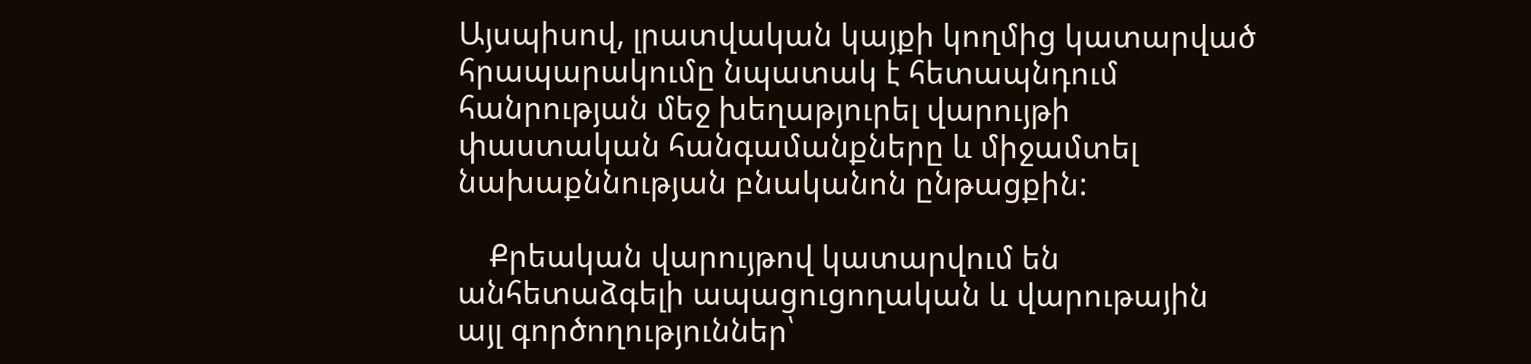Այսպիսով, լրատվական կայքի կողմից կատարված հրապարակումը նպատակ է հետապնդում հանրության մեջ խեղաթյուրել վարույթի փաստական հանգամանքները և միջամտել նախաքննության բնականոն ընթացքին:

    Քրեական վարույթով կատարվում են անհետաձգելի ապացուցողական և վարութային այլ գործողություններ՝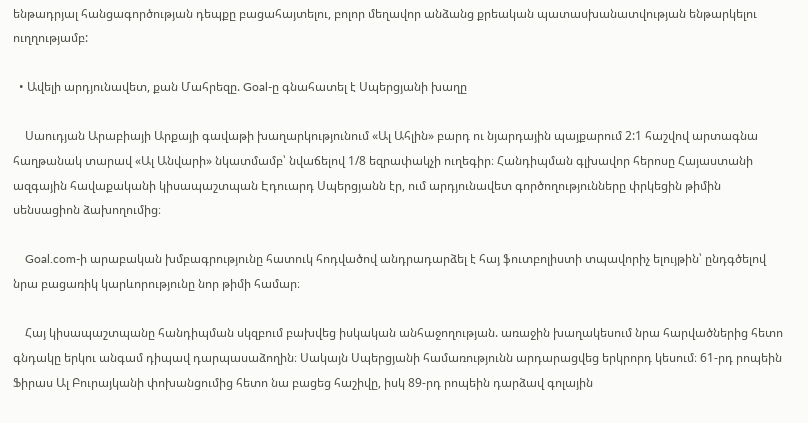ենթադրյալ հանցագործության դեպքը բացահայտելու, բոլոր մեղավոր անձանց քրեական պատասխանատվության ենթարկելու ուղղությամբ:

  • Ավելի արդյունավետ, քան Մահրեզը. Goal-ը գնահատել է Սպերցյանի խաղը

    Սաուդյան Արաբիայի Արքայի գավաթի խաղարկությունում «Ալ Ահլին» բարդ ու նյարդային պայքարում 2:1 հաշվով արտագնա հաղթանակ տարավ «Ալ Անվարի» նկատմամբ՝ նվաճելով 1/8 եզրափակչի ուղեգիր։ Հանդիպման գլխավոր հերոսը Հայաստանի ազգային հավաքականի կիսապաշտպան Էդուարդ Սպերցյանն էր, ում արդյունավետ գործողությունները փրկեցին թիմին սենսացիոն ձախողումից։

    Goal.com-ի արաբական խմբագրությունը հատուկ հոդվածով անդրադարձել է հայ ֆուտբոլիստի տպավորիչ ելույթին՝ ընդգծելով նրա բացառիկ կարևորությունը նոր թիմի համար։

    Հայ կիսապաշտպանը հանդիպման սկզբում բախվեց իսկական անհաջողության. առաջին խաղակեսում նրա հարվածներից հետո գնդակը երկու անգամ դիպավ դարպասաձողին։ Սակայն Սպերցյանի համառությունն արդարացվեց երկրորդ կեսում։ 61-րդ րոպեին Ֆիրաս Ալ Բուրայկանի փոխանցումից հետո նա բացեց հաշիվը, իսկ 89-րդ րոպեին դարձավ գոլային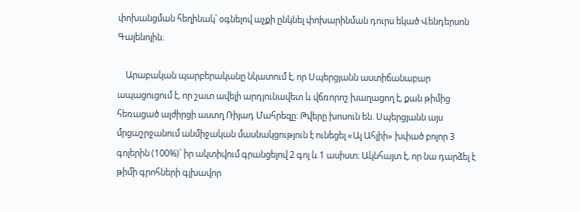փոխանցման հեղինակ՝ օգնելով աչքի ընկնել փոխարինման դուրս եկած Վենդերսոն Գալենոյին։

    Արաբական պարբերականը նկատում է, որ Սպերցյանն աստիճանաբար ապացուցում է, որ շատ ավելի արդյունավետ և վճռորոշ խաղացող է, քան թիմից հեռացած ալժիրցի աստղ Ռիյադ Մահրեզը։ Թվերը խոսուն են. Սպերցյանն այս մրցաշրջանում անմիջական մասնակցություն է ունեցել «Ալ Ահլիի» խփած բոլոր 3 գոլերին (100%)՝ իր ակտիվում գրանցելով 2 գոլ և 1 ասիստ։ Ակնհայտ է, որ նա դարձել է թիմի գրոհների գլխավոր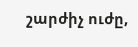շարժիչ ուժը,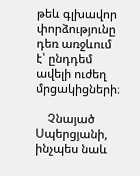թեև գլխավոր փորձությունը դեռ առջևում է՝ ընդդեմ ավելի ուժեղ մրցակիցների։

    Չնայած Սպերցյանի, ինչպես նաև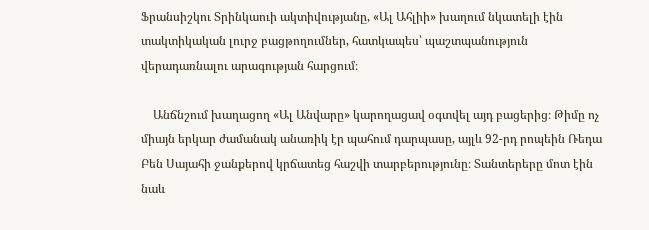Ֆրանսիշկու Տրինկաուի ակտիվությանը, «Ալ Ահլիի» խաղում նկատելի էին տակտիկական լուրջ բացթողումներ, հատկապես՝ պաշտպանություն վերադառնալու արագության հարցում։

    Անճնշում խաղացող «Ալ Անվարը» կարողացավ օգտվել այդ բացերից։ Թիմը ոչ միայն երկար ժամանակ անառիկ էր պահում դարպասը, այլև 92-րդ րոպեին Ռեդա Բեն Սայահի ջանքերով կրճատեց հաշվի տարբերությունը։ Տանտերերը մոտ էին նաև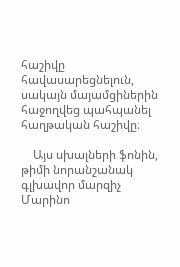հաշիվը հավասարեցնելուն, սակայն մայամցիներին հաջողվեց պահպանել հաղթական հաշիվը։

    Այս սխալների ֆոնին, թիմի նորանշանակ գլխավոր մարզիչ Մարինո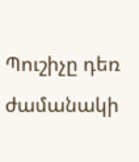Պուշիչը դեռ ժամանակի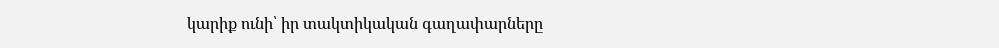կարիք ունի՝ իր տակտիկական գաղափարները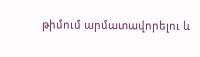թիմում արմատավորելու և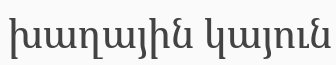խաղային կայուն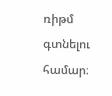ռիթմ գտնելու համար։